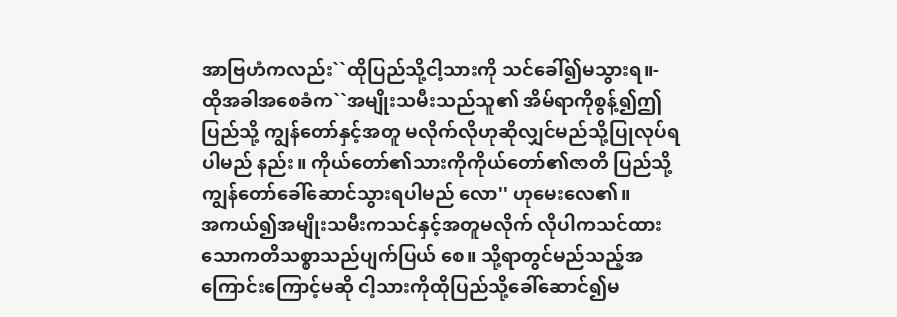အာဗြဟံကလည်း``ထိုပြည်သို့ငါ့သားကို သင်ခေါ်၍မသွားရ။-
ထိုအခါအစေခံက``အမျိုးသမီးသည်သူ၏ အိမ်ရာကိုစွန့်၍ဤပြည်သို့ ကျွန်တော်နှင့်အတူ မလိုက်လိုဟုဆိုလျှင်မည်သို့ပြုလုပ်ရပါမည် နည်း။ ကိုယ်တော်၏သားကိုကိုယ်တော်၏ဇာတိ ပြည်သို့ကျွန်တော်ခေါ်ဆောင်သွားရပါမည် လော'' ဟုမေးလေ၏။
အကယ်၍အမျိုးသမီးကသင်နှင့်အတူမလိုက် လိုပါကသင်ထားသောကတိသစ္စာသည်ပျက်ပြယ် စေ။ သို့ရာတွင်မည်သည့်အကြောင်းကြောင့်မဆို ငါ့သားကိုထိုပြည်သို့ခေါ်ဆောင်၍မ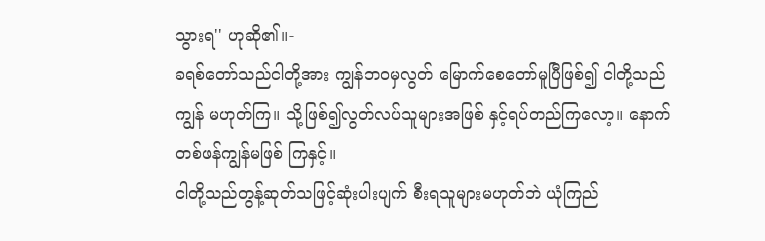သွားရ'' ဟုဆို၏။-
ခရစ်တော်သည်ငါတို့အား ကျွန်ဘဝမှလွတ် မြောက်စေတော်မူပြီဖြစ်၍ ငါတို့သည်ကျွန် မဟုတ်ကြ။ သို့ဖြစ်၍လွတ်လပ်သူများအဖြစ် နှင့်ရပ်တည်ကြလော့။ နောက်တစ်ဖန်ကျွန်မဖြစ် ကြနှင့်။
ငါတို့သည်တွန့်ဆုတ်သဖြင့်ဆုံးပါးပျက် စီးရသူများမဟုတ်ဘဲ ယုံကြည်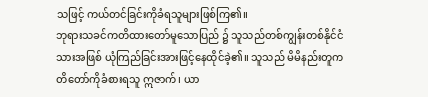သဖြင့် ကယ်တင်ခြင်းကိုခံရသူများဖြစ်ကြ၏။
ဘုရားသခင်ကတိထားတော်မူသောပြည် ၌ သူသည်တစ်ကျွန်းတစ်နိုင်ငံသားအဖြစ် ယုံကြည်ခြင်းအားဖြင့်နေထိုင်ခဲ့၏။ သူသည် မိမိနည်းတူကတိတော်ကိုခံစားရသူ ဣဇာက်၊ ယာ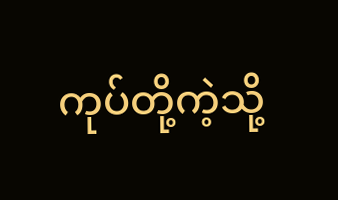ကုပ်တို့ကဲ့သို့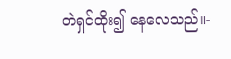တဲရှင်ထိုး၍ နေလေသည်။-